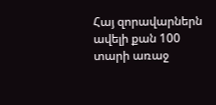Հայ զորավարներն ավելի քան 100 տարի առաջ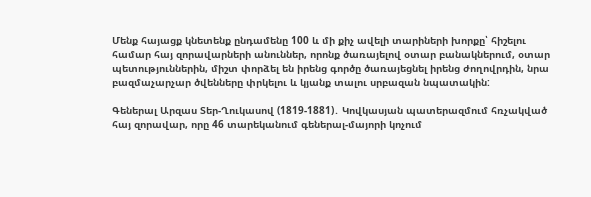Մենք հայացք կնետենք ընդամենը 100 և մի քիչ ավելի տարիների խորքը՝ հիշելու համար հայ զորավարների անուններ, որոնք ծառայելով օտար բանակներում, օտար պետություններին, միշտ փորձել են իրենց գործը ծառայեցնել իրենց ժողովրդին, նրա բազմաչարչար ծվենները փրկելու և կյանք տալու սրբազան նպատակին:

Գեներալ Արզաս Տեր-Ղուկասով (1819-1881)․ Կովկասյան պատերազմում հռչակված հայ զորավար, որը 46 տարեկանում գեներալ-մայորի կոչում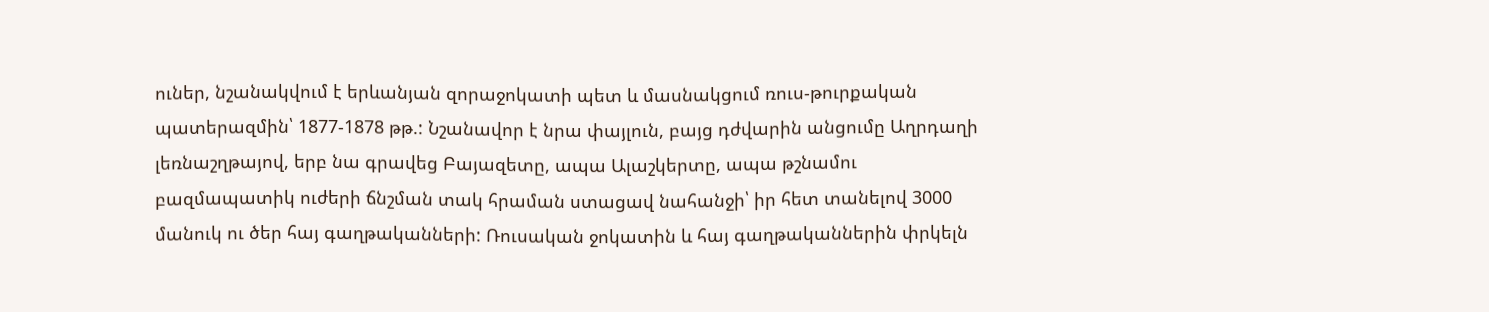ուներ, նշանակվում է երևանյան զորաջոկատի պետ և մասնակցում ռուս-թուրքական պատերազմին՝ 1877-1878 թթ.: Նշանավոր է նրա փայլուն, բայց դժվարին անցումը Աղրդաղի լեռնաշղթայով, երբ նա գրավեց Բայազետը, ապա Ալաշկերտը, ապա թշնամու բազմապատիկ ուժերի ճնշման տակ հրաման ստացավ նահանջի՝ իր հետ տանելով 3000 մանուկ ու ծեր հայ գաղթականների: Ռուսական ջոկատին և հայ գաղթականներին փրկելն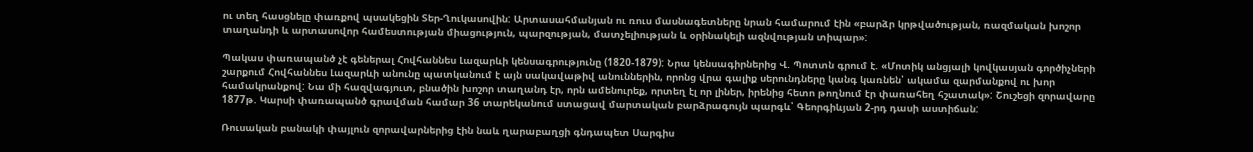ու տեղ հասցնելը փառքով պսակեցին Տեր-Ղուկասովին: Արտասահմանյան ու ռուս մասնագետները նրան համարում էին «բարձր կրթվածության, ռազմական խոշոր տաղանդի և արտասովոր համեստության միացություն, պարզության, մատչելիության և օրինակելի ազնվության տիպար»:

Պակաս փառապանծ չէ գեներալ Հովհաննես Լազարևի կենսագրությունը (1820-1879): Նրա կենսագիրներից Վ. Պոտտն գրում է. «Մոտիկ անցյալի կովկասյան գործիչների շարքում Հովհաննես Լազարևի անունը պատկանում է այն սակավաթիվ անուններին, որոնց վրա գալիք սերունդները կանգ կառնեն՝ ակամա զարմանքով ու խոր համակրանքով: Նա մի հազվագյուտ, բնածին խոշոր տաղանդ էր, որն ամենուրեք, որտեղ էլ որ լիներ, իրենից հետո թողնում էր փառահեղ հշատակ»: Շուշեցի զորավարը 1877թ. Կարսի փառապանծ գրավման համար 36 տարեկանում ստացավ մարտական բարձրագույն պարգև՝ Գեորգիևյան 2-րդ դասի աստիճան:

Ռուսական բանակի փայլուն զորավարներից էին նաև ղարաբաղցի գնդապետ Սարգիս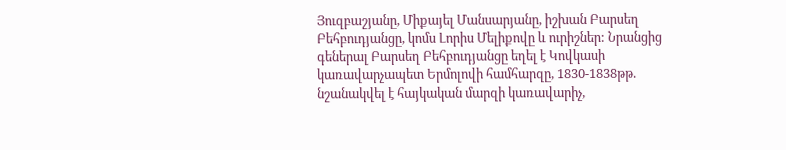Յուզբաշյանը, Միքայել Մանսարյանը, իշխան Բարսեղ Բեհբուդյանցը, կոմս Լորիս Մելիքովը և ուրիշներ: Նրանցից գեներալ Բարսեղ Բեհբուդյանցը եղել է Կովկասի կառավարչապետ Երմոլովի համհարզը, 1830-1838թթ. նշանակվել է հայկական մարզի կառավարիչ,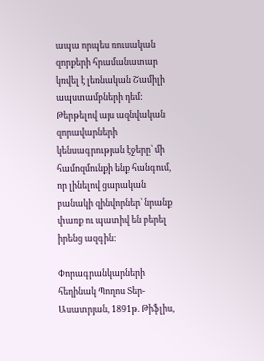ապա որպես ռուսական զորքերի հրամանատար կռվել է լեռնական Շամիլի ապստամբների դեմ:
Թերթելով այս ազնվական զորավարների կենսագրության էջերը՝ մի համոզմունքի ենք հանգում, որ լինելով ցարական բանակի զինվորներ՝ նրանք փառք ու պատիվ են բերել իրենց ազգին:

Փորագրանկարների հեղինակ Պողոս Տեր-Ասատրյան, 1891թ. Թիֆլիս,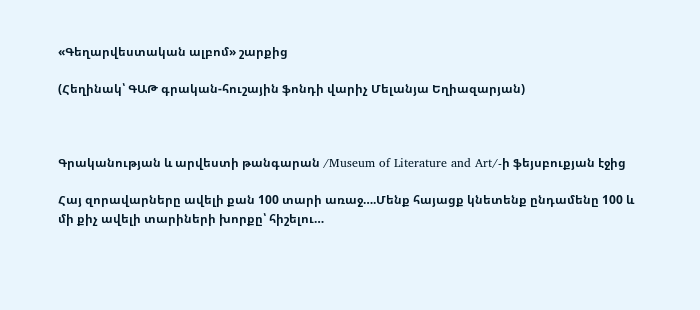«Գեղարվեստական ալբոմ» շարքից

(Հեղինակ՝ ԳԱԹ գրական-հուշային ֆոնդի վարիչ Մելանյա Եղիազարյան)



Գրականության և արվեստի թանգարան /Museum of Literature and Art/-ի ֆեյսբուքյան էջից

Հայ զորավարները ավելի քան 100 տարի առաջ….Մենք հայացք կնետենք ընդամենը 100 և մի քիչ ավելի տարիների խորքը՝ հիշելու…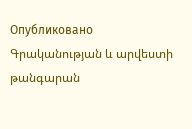Опубликовано Գրականության և արվեստի թանգարան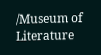/Museum of Literature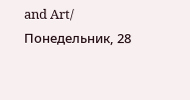and Art/ Понедельник, 28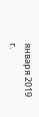января 2019 г.